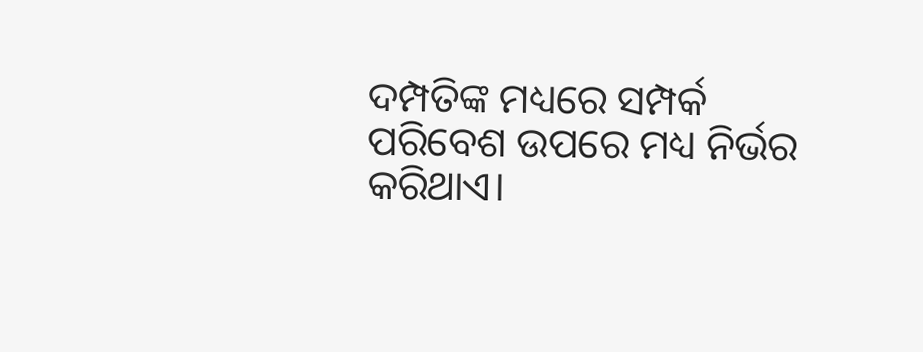ଦମ୍ପତିଙ୍କ ମଧ୍ୟରେ ସମ୍ପର୍କ ପରିବେଶ ଉପରେ ମଧ୍ୟ ନିର୍ଭର କରିଥାଏ।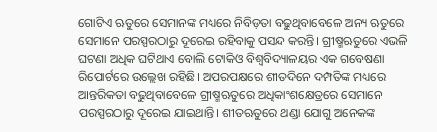ଗୋଟିଏ ଋତୁରେ ସେମାନଙ୍କ ମଧ୍ୟରେ ନିବିଡ଼ତା ବଢୁଥିବାବେଳେ ଅନ୍ୟ ଋତୁରେ ସେମାନେ ପରସ୍ପରଠାରୁ ଦୂରେଇ ରହିବାକୁ ପସନ୍ଦ କରନ୍ତି। ଗ୍ରୀଷ୍ମଋତୁରେ ଏଭଳି ଘଟଣା ଅଧିକ ଘଟିଥାଏ ବୋଲି ଟୋକିଓ ବିଶ୍ୱବିଦ୍ୟାଳୟର ଏକ ଗବେଷଣା ରିପୋର୍ଟରେ ଉଲ୍ଲେଖ ରହିଛି। ଅପରପକ୍ଷରେ ଶୀତଦିନେ ଦମ୍ପତିଙ୍କ ମଧ୍ୟରେ ଆନ୍ତରିକତା ବଢୁଥିବାବେଳେ ଗ୍ରୀଷ୍ମଋତୁରେ ଅଧିକାଂଶକ୍ଷେତ୍ରରେ ସେମାନେ ପରସ୍ପରଠାରୁ ଦୂରେଇ ଯାଇଥାନ୍ତି। ଶୀତଋତୁରେ ଥଣ୍ଡା ଯୋଗୁ ଅନେକଙ୍କ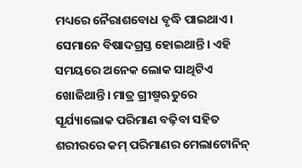ମଧ୍ୟରେ ନୈରାଶବୋଧ ବୃଦ୍ଧି ପାଇଥାଏ। ସେମାନେ ବିଷାଦଗ୍ରସ୍ତ ହୋଇଥାନ୍ତି। ଏହି ସମୟରେ ଅନେକ ଲୋକ ସାଥିଟିଏ ଖୋଜିଥାନ୍ତି। ମାତ୍ର ଗ୍ରୀଷ୍ମଋତୁରେ ସୂର୍ଯ୍ୟାଲୋକ ପରିମାଣ ବଢ଼ିବା ସହିତ ଶରୀରରେ କମ୍ ପରିମାଣର ମେଲାଟୋନିନ୍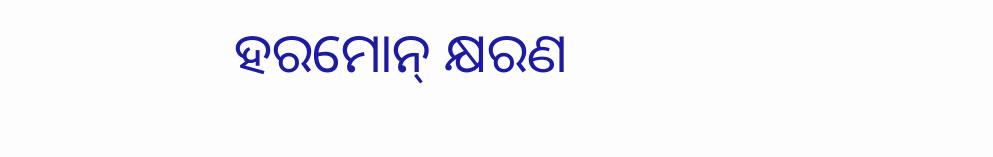ହରମୋନ୍ କ୍ଷରଣ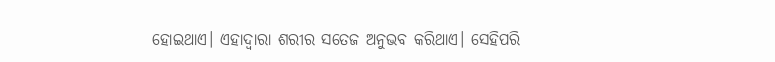ହୋଇଥାଏ। ଏହାଦ୍ୱାରା ଶରୀର ସତେଜ ଅନୁଭବ କରିଥାଏ। ସେହିପରି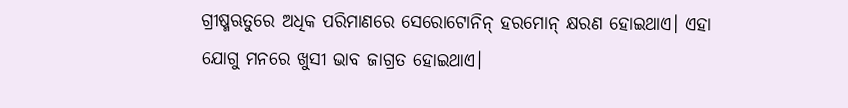ଗ୍ରୀଷ୍ମଋତୁରେ ଅଧିକ ପରିମାଣରେ ସେରୋଟୋନିନ୍ ହରମୋନ୍ କ୍ଷରଣ ହୋଇଥାଏ। ଏହା ଯୋଗୁ ମନରେ ଖୁସୀ ଭାବ ଜାଗ୍ରତ ହୋଇଥାଏ।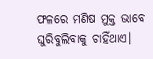ଫଳରେ ମଣିଷ ମୁକ୍ତ ଭାବେ ଘୁରିବୁଲିବାକୁ ଚାହିଁଥାଏ।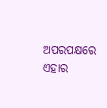ଅପରପକ୍ଷରେ ଏହାର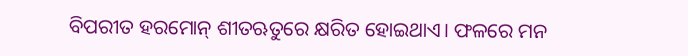ବିପରୀତ ହରମୋନ୍ ଶୀତଋତୁରେ କ୍ଷରିତ ହୋଇଥାଏ। ଫଳରେ ମନ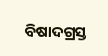ବିଷାଦଗ୍ରସ୍ତ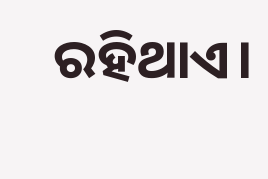ରହିଥାଏ।